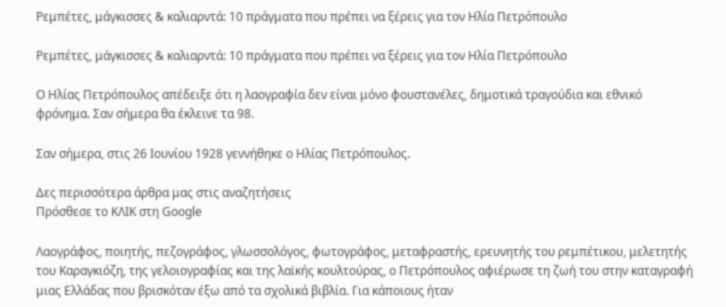Ρεμπέτες, μάγκισσες & καλιαρντά: 10 πράγματα που πρέπει να ξέρεις για τον Ηλία Πετρόπουλο

Ρεμπέτες, μάγκισσες & καλιαρντά: 10 πράγματα που πρέπει να ξέρεις για τον Ηλία Πετρόπουλο

Ο Ηλίας Πετρόπουλος απέδειξε ότι η λαογραφία δεν είναι μόνο φουστανέλες, δημοτικά τραγούδια και εθνικό φρόνημα. Σαν σήμερα θα έκλεινε τα 98.

Σαν σήμερα, στις 26 Ιουνίου 1928 γεννήθηκε ο Ηλίας Πετρόπουλος.

Δες περισσότερα άρθρα μας στις αναζητήσεις
Πρόσθεσε το ΚΛΙΚ στη Google

Λαογράφος, ποιητής, πεζογράφος, γλωσσολόγος, φωτογράφος, μεταφραστής, ερευνητής του ρεμπέτικου, μελετητής του Καραγκιόζη, της γελοιογραφίας και της λαϊκής κουλτούρας, ο Πετρόπουλος αφιέρωσε τη ζωή του στην καταγραφή μιας Ελλάδας που βρισκόταν έξω από τα σχολικά βιβλία. Για κάποιους ήταν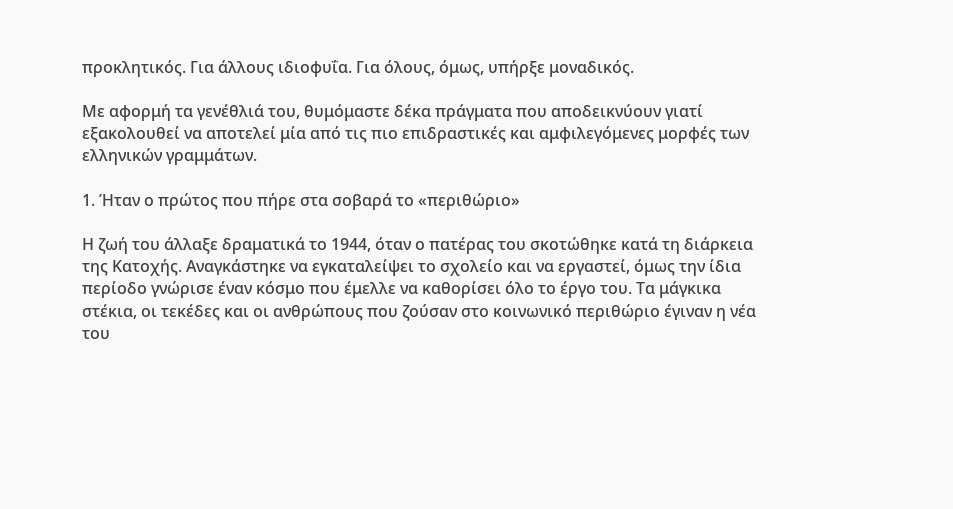προκλητικός. Για άλλους ιδιοφυΐα. Για όλους, όμως, υπήρξε μοναδικός.

Με αφορμή τα γενέθλιά του, θυμόμαστε δέκα πράγματα που αποδεικνύουν γιατί εξακολουθεί να αποτελεί μία από τις πιο επιδραστικές και αμφιλεγόμενες μορφές των ελληνικών γραμμάτων.

1. Ήταν ο πρώτος που πήρε στα σοβαρά το «περιθώριο»

Η ζωή του άλλαξε δραματικά το 1944, όταν ο πατέρας του σκοτώθηκε κατά τη διάρκεια της Κατοχής. Αναγκάστηκε να εγκαταλείψει το σχολείο και να εργαστεί, όμως την ίδια περίοδο γνώρισε έναν κόσμο που έμελλε να καθορίσει όλο το έργο του. Τα μάγκικα στέκια, οι τεκέδες και οι ανθρώπους που ζούσαν στο κοινωνικό περιθώριο έγιναν η νέα του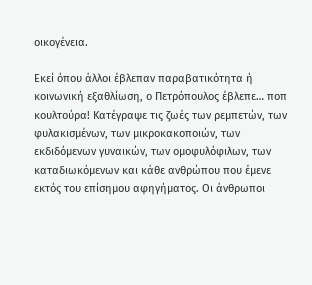οικογένεια.

Εκεί όπου άλλοι έβλεπαν παραβατικότητα ή κοινωνική εξαθλίωση, ο Πετρόπουλος έβλεπε… ποπ κουλτούρα! Κατέγραψε τις ζωές των ρεμπετών, των φυλακισμένων, των μικροκακοποιών, των εκδιδόμενων γυναικών, των ομοφυλόφιλων, των καταδιωκόμενων και κάθε ανθρώπου που έμενε εκτός του επίσημου αφηγήματος. Οι άνθρωποι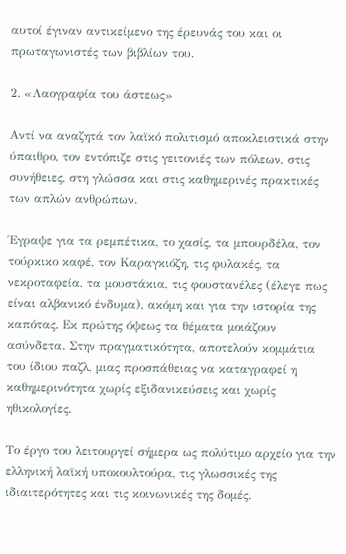αυτοί έγιναν αντικείμενο της έρευνάς του και οι πρωταγωνιστές των βιβλίων του.

2. «Λαογραφία του άστεως»

Αντί να αναζητά τον λαϊκό πολιτισμό αποκλειστικά στην ύπαιθρο, τον εντόπιζε στις γειτονιές των πόλεων, στις συνήθειες, στη γλώσσα και στις καθημερινές πρακτικές των απλών ανθρώπων.

Έγραψε για τα ρεμπέτικα, το χασίς, τα μπουρδέλα, τον τούρκικο καφέ, τον Καραγκιόζη, τις φυλακές, τα νεκροταφεία, τα μουστάκια, τις φουστανέλες (έλεγε πως είναι αλβανικό ένδυμα), ακόμη και για την ιστορία της καπότας. Εκ πρώτης όψεως τα θέματα μοιάζουν ασύνδετα. Στην πραγματικότητα, αποτελούν κομμάτια του ίδιου παζλ, μιας προσπάθειας να καταγραφεί η καθημερινότητα χωρίς εξιδανικεύσεις και χωρίς ηθικολογίες.

Το έργο του λειτουργεί σήμερα ως πολύτιμο αρχείο για την ελληνική λαϊκή υποκουλτούρα, τις γλωσσικές της ιδιαιτερότητες και τις κοινωνικές της δομές.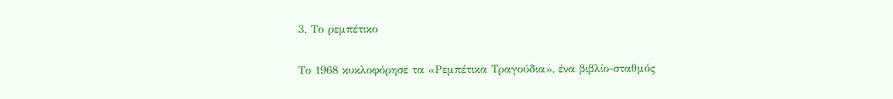3. Το ρεμπέτικο

Το 1968 κυκλοφόρησε τα «Ρεμπέτικα Τραγούδια», ένα βιβλίο-σταθμός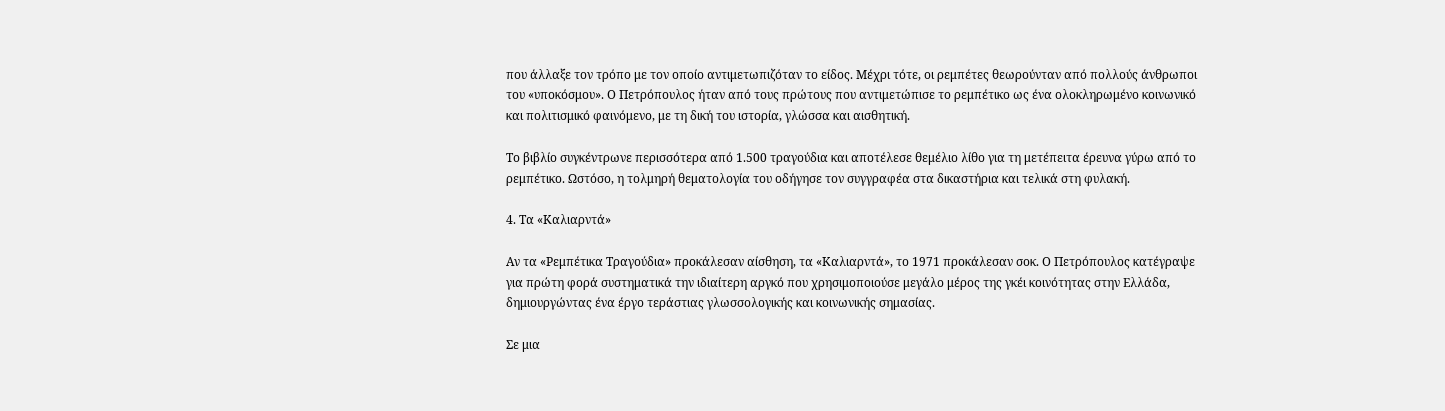που άλλαξε τον τρόπο με τον οποίο αντιμετωπιζόταν το είδος. Μέχρι τότε, οι ρεμπέτες θεωρούνταν από πολλούς άνθρωποι του «υποκόσμου». Ο Πετρόπουλος ήταν από τους πρώτους που αντιμετώπισε το ρεμπέτικο ως ένα ολοκληρωμένο κοινωνικό και πολιτισμικό φαινόμενο, με τη δική του ιστορία, γλώσσα και αισθητική.

Το βιβλίο συγκέντρωνε περισσότερα από 1.500 τραγούδια και αποτέλεσε θεμέλιο λίθο για τη μετέπειτα έρευνα γύρω από το ρεμπέτικο. Ωστόσο, η τολμηρή θεματολογία του οδήγησε τον συγγραφέα στα δικαστήρια και τελικά στη φυλακή.

4. Τα «Καλιαρντά»

Αν τα «Ρεμπέτικα Τραγούδια» προκάλεσαν αίσθηση, τα «Καλιαρντά», το 1971 προκάλεσαν σοκ. Ο Πετρόπουλος κατέγραψε για πρώτη φορά συστηματικά την ιδιαίτερη αργκό που χρησιμοποιούσε μεγάλο μέρος της γκέι κοινότητας στην Ελλάδα, δημιουργώντας ένα έργο τεράστιας γλωσσολογικής και κοινωνικής σημασίας.

Σε μια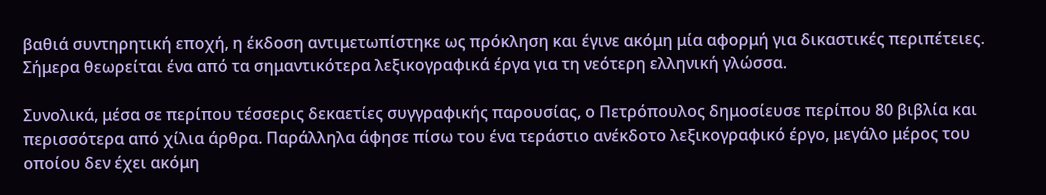βαθιά συντηρητική εποχή, η έκδοση αντιμετωπίστηκε ως πρόκληση και έγινε ακόμη μία αφορμή για δικαστικές περιπέτειες. Σήμερα θεωρείται ένα από τα σημαντικότερα λεξικογραφικά έργα για τη νεότερη ελληνική γλώσσα.

Συνολικά, μέσα σε περίπου τέσσερις δεκαετίες συγγραφικής παρουσίας, ο Πετρόπουλος δημοσίευσε περίπου 80 βιβλία και περισσότερα από χίλια άρθρα. Παράλληλα άφησε πίσω του ένα τεράστιο ανέκδοτο λεξικογραφικό έργο, μεγάλο μέρος του οποίου δεν έχει ακόμη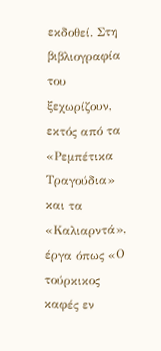εκδοθεί. Στη βιβλιογραφία του ξεχωρίζουν, εκτός από τα «Ρεμπέτικα Τραγούδια» και τα «Καλιαρντά», έργα όπως «Ο τούρκικος καφές εν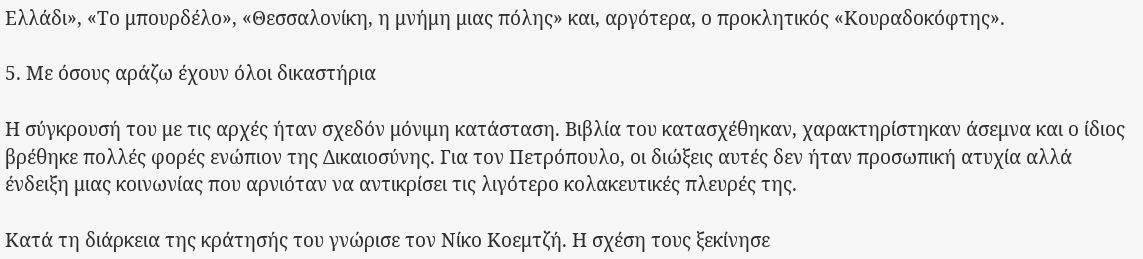Ελλάδι», «Το μπουρδέλο», «Θεσσαλονίκη, η μνήμη μιας πόλης» και, αργότερα, ο προκλητικός «Κουραδοκόφτης».

5. Με όσους αράζω έχουν όλοι δικαστήρια

Η σύγκρουσή του με τις αρχές ήταν σχεδόν μόνιμη κατάσταση. Βιβλία του κατασχέθηκαν, χαρακτηρίστηκαν άσεμνα και ο ίδιος βρέθηκε πολλές φορές ενώπιον της Δικαιοσύνης. Για τον Πετρόπουλο, οι διώξεις αυτές δεν ήταν προσωπική ατυχία αλλά ένδειξη μιας κοινωνίας που αρνιόταν να αντικρίσει τις λιγότερο κολακευτικές πλευρές της.

Κατά τη διάρκεια της κράτησής του γνώρισε τον Νίκο Κοεμτζή. Η σχέση τους ξεκίνησε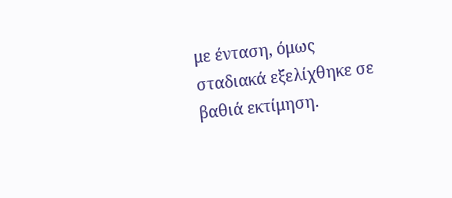με ένταση, όμως σταδιακά εξελίχθηκε σε βαθιά εκτίμηση.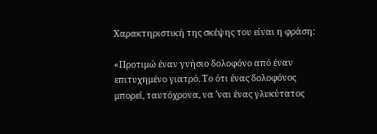Χαρακτηριστική της σκέψης του είναι η φράση:

«Προτιμώ έναν γνήσιο δολοφόνο από έναν επιτυχημένο γιατρό. Το ότι ένας δολοφόνος μπορεί, ταυτόχρονα, να ’ναι ένας γλυκύτατος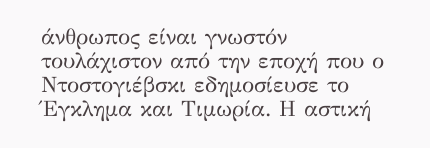άνθρωπος είναι γνωστόν τουλάχιστον από την εποχή που ο Ντοστογιέβσκι εδημοσίευσε το Έγκλημα και Τιμωρία. Η αστική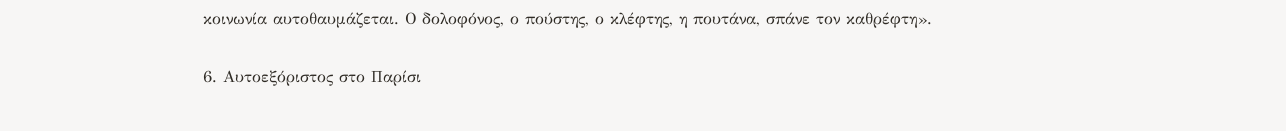κοινωνία αυτοθαυμάζεται. Ο δολοφόνος, ο πούστης, ο κλέφτης, η πουτάνα, σπάνε τον καθρέφτη».

6. Αυτοεξόριστος στο Παρίσι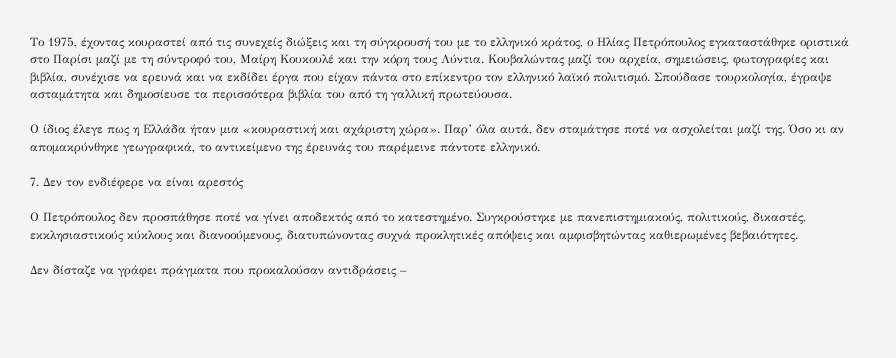Το 1975, έχοντας κουραστεί από τις συνεχείς διώξεις και τη σύγκρουσή του με το ελληνικό κράτος, ο Ηλίας Πετρόπουλος εγκαταστάθηκε οριστικά στο Παρίσι μαζί με τη σύντροφό του, Μαίρη Κουκουλέ και την κόρη τους Λύντια. Κουβαλώντας μαζί του αρχεία, σημειώσεις, φωτογραφίες και βιβλία, συνέχισε να ερευνά και να εκδίδει έργα που είχαν πάντα στο επίκεντρο τον ελληνικό λαϊκό πολιτισμό. Σπούδασε τουρκολογία, έγραψε ασταμάτητα και δημοσίευσε τα περισσότερα βιβλία του από τη γαλλική πρωτεύουσα.

Ο ίδιος έλεγε πως η Ελλάδα ήταν μια «κουραστική και αχάριστη χώρα». Παρ’ όλα αυτά, δεν σταμάτησε ποτέ να ασχολείται μαζί της. Όσο κι αν απομακρύνθηκε γεωγραφικά, το αντικείμενο της έρευνάς του παρέμεινε πάντοτε ελληνικό.

7. Δεν τον ενδιέφερε να είναι αρεστός

Ο Πετρόπουλος δεν προσπάθησε ποτέ να γίνει αποδεκτός από το κατεστημένο. Συγκρούστηκε με πανεπιστημιακούς, πολιτικούς, δικαστές, εκκλησιαστικούς κύκλους και διανοούμενους, διατυπώνοντας συχνά προκλητικές απόψεις και αμφισβητώντας καθιερωμένες βεβαιότητες.

Δεν δίσταζε να γράφει πράγματα που προκαλούσαν αντιδράσεις –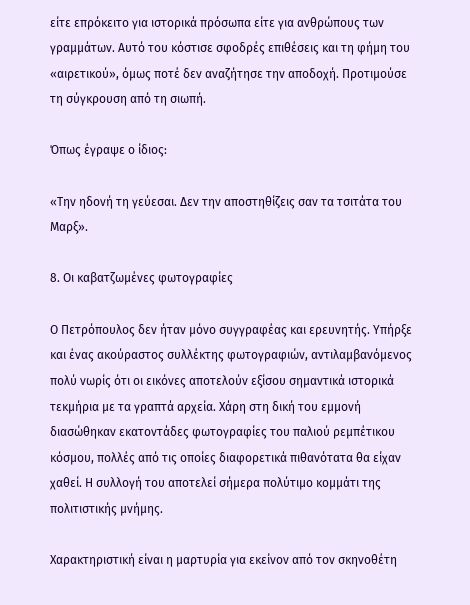είτε επρόκειτο για ιστορικά πρόσωπα είτε για ανθρώπους των γραμμάτων. Αυτό του κόστισε σφοδρές επιθέσεις και τη φήμη του «αιρετικού», όμως ποτέ δεν αναζήτησε την αποδοχή. Προτιμούσε τη σύγκρουση από τη σιωπή.

Όπως έγραψε ο ίδιος:

«Την ηδονή τη γεύεσαι. Δεν την αποστηθίζεις σαν τα τσιτάτα του Μαρξ».

8. Οι καβατζωμένες φωτογραφίες

Ο Πετρόπουλος δεν ήταν μόνο συγγραφέας και ερευνητής. Υπήρξε και ένας ακούραστος συλλέκτης φωτογραφιών, αντιλαμβανόμενος πολύ νωρίς ότι οι εικόνες αποτελούν εξίσου σημαντικά ιστορικά τεκμήρια με τα γραπτά αρχεία. Χάρη στη δική του εμμονή διασώθηκαν εκατοντάδες φωτογραφίες του παλιού ρεμπέτικου κόσμου, πολλές από τις οποίες διαφορετικά πιθανότατα θα είχαν χαθεί. Η συλλογή του αποτελεί σήμερα πολύτιμο κομμάτι της πολιτιστικής μνήμης.

Χαρακτηριστική είναι η μαρτυρία για εκείνον από τον σκηνοθέτη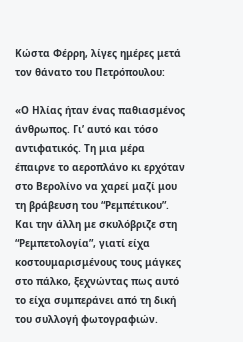Κώστα Φέρρη, λίγες ημέρες μετά τον θάνατο του Πετρόπουλου:

«Ο Ηλίας ήταν ένας παθιασμένος άνθρωπος. Γι’ αυτό και τόσο αντιφατικός. Τη μια μέρα έπαιρνε το αεροπλάνο κι ερχόταν στο Βερολίνο να χαρεί μαζί μου τη βράβευση του “Ρεμπέτικου”. Και την άλλη με σκυλόβριζε στη “Ρεμπετολογία”, γιατί είχα κοστουμαρισμένους τους μάγκες στο πάλκο, ξεχνώντας πως αυτό το είχα συμπεράνει από τη δική του συλλογή φωτογραφιών.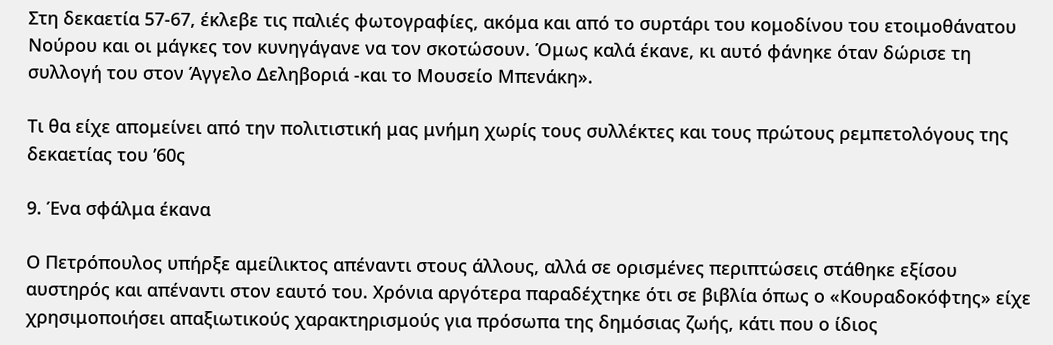Στη δεκαετία 57-67, έκλεβε τις παλιές φωτογραφίες, ακόμα και από το συρτάρι του κομοδίνου του ετοιμοθάνατου Νούρου και οι μάγκες τον κυνηγάγανε να τον σκοτώσουν. Όμως καλά έκανε, κι αυτό φάνηκε όταν δώρισε τη συλλογή του στον Άγγελο Δεληβοριά -και το Μουσείο Μπενάκη».

Τι θα είχε απομείνει από την πολιτιστική μας μνήμη χωρίς τους συλλέκτες και τους πρώτους ρεμπετολόγους της δεκαετίας του ’60ς

9. Ένα σφάλμα έκανα

Ο Πετρόπουλος υπήρξε αμείλικτος απέναντι στους άλλους, αλλά σε ορισμένες περιπτώσεις στάθηκε εξίσου αυστηρός και απέναντι στον εαυτό του. Χρόνια αργότερα παραδέχτηκε ότι σε βιβλία όπως ο «Κουραδοκόφτης» είχε χρησιμοποιήσει απαξιωτικούς χαρακτηρισμούς για πρόσωπα της δημόσιας ζωής, κάτι που ο ίδιος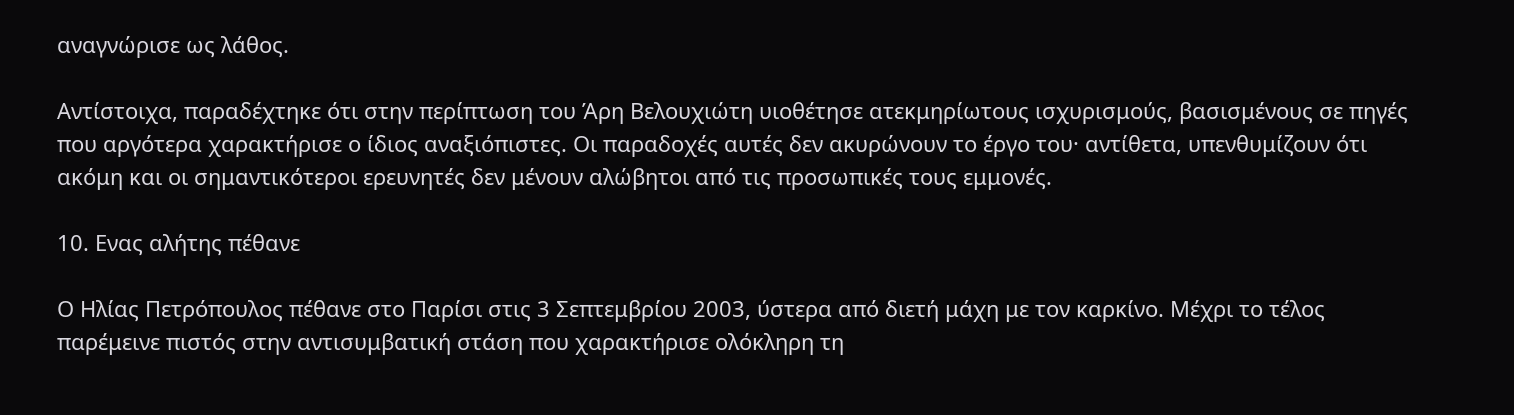αναγνώρισε ως λάθος.

Αντίστοιχα, παραδέχτηκε ότι στην περίπτωση του Άρη Βελουχιώτη υιοθέτησε ατεκμηρίωτους ισχυρισμούς, βασισμένους σε πηγές που αργότερα χαρακτήρισε ο ίδιος αναξιόπιστες. Οι παραδοχές αυτές δεν ακυρώνουν το έργο του· αντίθετα, υπενθυμίζουν ότι ακόμη και οι σημαντικότεροι ερευνητές δεν μένουν αλώβητοι από τις προσωπικές τους εμμονές.

10. Ενας αλήτης πέθανε

Ο Ηλίας Πετρόπουλος πέθανε στο Παρίσι στις 3 Σεπτεμβρίου 2003, ύστερα από διετή μάχη με τον καρκίνο. Μέχρι το τέλος παρέμεινε πιστός στην αντισυμβατική στάση που χαρακτήρισε ολόκληρη τη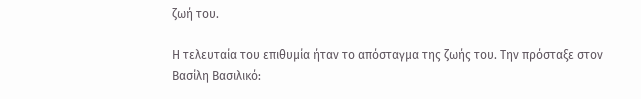ζωή του.

Η τελευταία του επιθυμία ήταν το απόσταγμα της ζωής του. Την πρόσταξε στον Βασίλη Βασιλικό: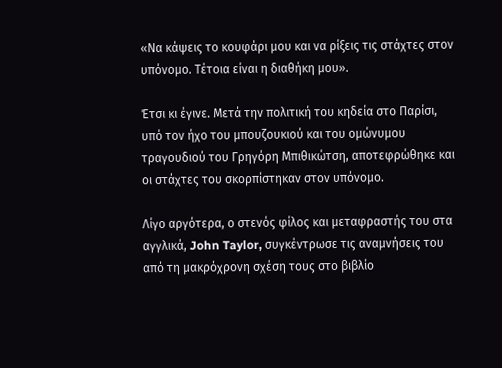«Να κάψεις το κουφάρι μου και να ρίξεις τις στάχτες στον υπόνομο. Τέτοια είναι η διαθήκη μου».

Έτσι κι έγινε. Μετά την πολιτική του κηδεία στο Παρίσι, υπό τον ήχο του μπουζουκιού και του ομώνυμου τραγουδιού του Γρηγόρη Μπιθικώτση, αποτεφρώθηκε και οι στάχτες του σκορπίστηκαν στον υπόνομο.

Λίγο αργότερα, ο στενός φίλος και μεταφραστής του στα αγγλικά, John Taylor, συγκέντρωσε τις αναμνήσεις του από τη μακρόχρονη σχέση τους στο βιβλίο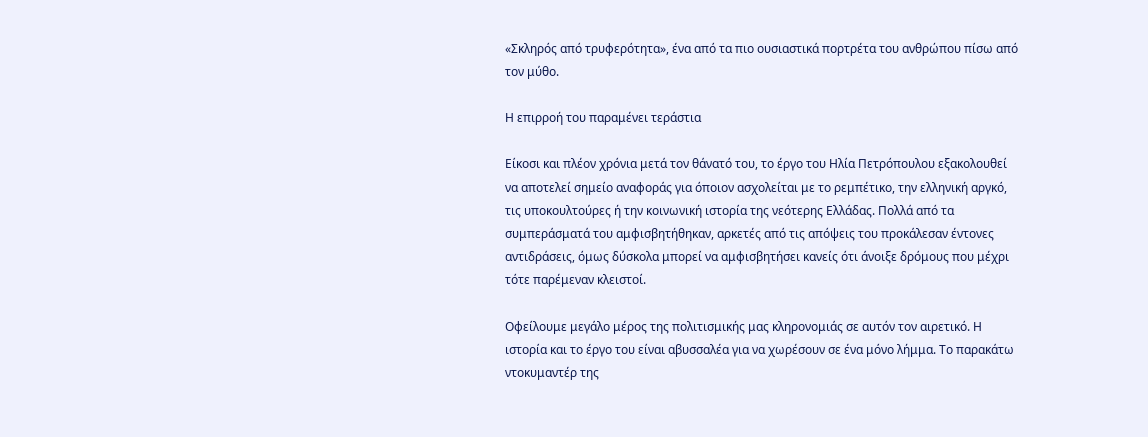«Σκληρός από τρυφερότητα», ένα από τα πιο ουσιαστικά πορτρέτα του ανθρώπου πίσω από τον μύθο.

Η επιρροή του παραμένει τεράστια

Είκοσι και πλέον χρόνια μετά τον θάνατό του, το έργο του Ηλία Πετρόπουλου εξακολουθεί να αποτελεί σημείο αναφοράς για όποιον ασχολείται με το ρεμπέτικο, την ελληνική αργκό, τις υποκουλτούρες ή την κοινωνική ιστορία της νεότερης Ελλάδας. Πολλά από τα συμπεράσματά του αμφισβητήθηκαν, αρκετές από τις απόψεις του προκάλεσαν έντονες αντιδράσεις, όμως δύσκολα μπορεί να αμφισβητήσει κανείς ότι άνοιξε δρόμους που μέχρι τότε παρέμεναν κλειστοί.

Οφείλουμε μεγάλο μέρος της πολιτισμικής μας κληρονομιάς σε αυτόν τον αιρετικό. Η ιστορία και το έργο του είναι αβυσσαλέα για να χωρέσουν σε ένα μόνο λήμμα. Το παρακάτω ντοκυμαντέρ της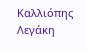Καλλιόπης Λεγάκη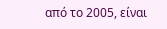από το 2005, είναι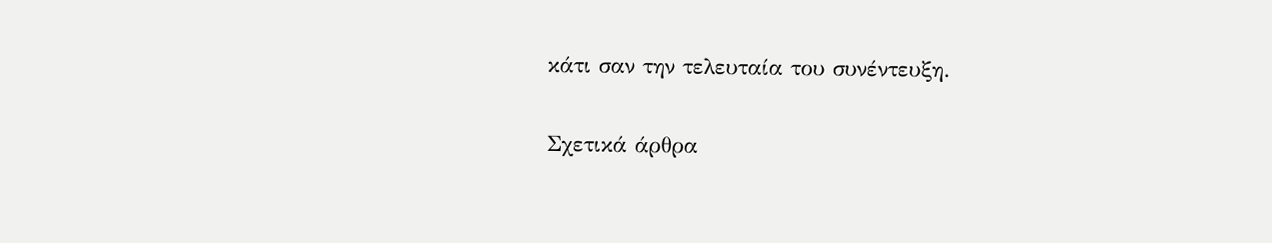κάτι σαν την τελευταία του συνέντευξη.

Σχετικά άρθρα